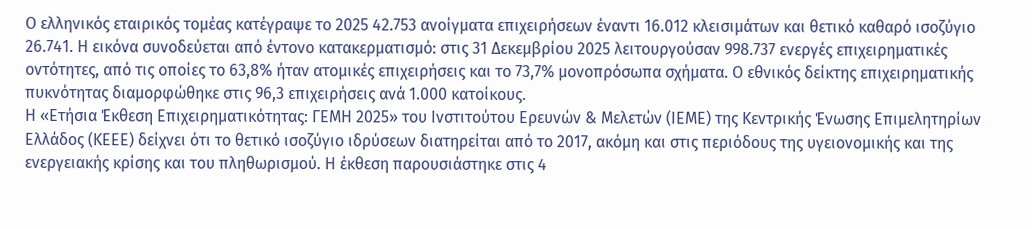Ο ελληνικός εταιρικός τομέας κατέγραψε το 2025 42.753 ανοίγματα επιχειρήσεων έναντι 16.012 κλεισιμάτων και θετικό καθαρό ισοζύγιο 26.741. Η εικόνα συνοδεύεται από έντονο κατακερματισμό: στις 31 Δεκεμβρίου 2025 λειτουργούσαν 998.737 ενεργές επιχειρηματικές οντότητες, από τις οποίες το 63,8% ήταν ατομικές επιχειρήσεις και το 73,7% μονοπρόσωπα σχήματα. Ο εθνικός δείκτης επιχειρηματικής πυκνότητας διαμορφώθηκε στις 96,3 επιχειρήσεις ανά 1.000 κατοίκους.
Η «Ετήσια Έκθεση Επιχειρηματικότητας: ΓΕΜΗ 2025» του Ινστιτούτου Ερευνών & Μελετών (ΙΕΜΕ) της Κεντρικής Ένωσης Επιμελητηρίων Ελλάδος (ΚΕΕΕ) δείχνει ότι το θετικό ισοζύγιο ιδρύσεων διατηρείται από το 2017, ακόμη και στις περιόδους της υγειονομικής και της ενεργειακής κρίσης και του πληθωρισμού. Η έκθεση παρουσιάστηκε στις 4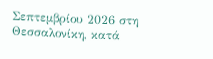Σεπτεμβρίου 2026 στη Θεσσαλονίκη, κατά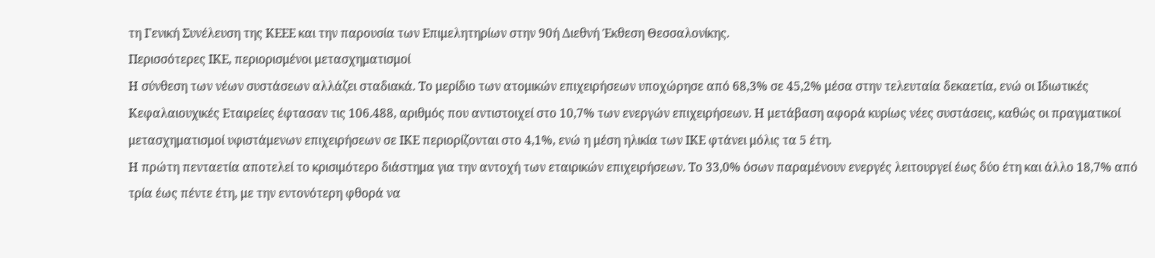τη Γενική Συνέλευση της ΚΕΕΕ και την παρουσία των Επιμελητηρίων στην 90ή Διεθνή Έκθεση Θεσσαλονίκης.
Περισσότερες ΙΚΕ, περιορισμένοι μετασχηματισμοί
Η σύνθεση των νέων συστάσεων αλλάζει σταδιακά. Το μερίδιο των ατομικών επιχειρήσεων υποχώρησε από 68,3% σε 45,2% μέσα στην τελευταία δεκαετία, ενώ οι Ιδιωτικές Κεφαλαιουχικές Εταιρείες έφτασαν τις 106.488, αριθμός που αντιστοιχεί στο 10,7% των ενεργών επιχειρήσεων. Η μετάβαση αφορά κυρίως νέες συστάσεις, καθώς οι πραγματικοί μετασχηματισμοί υφιστάμενων επιχειρήσεων σε ΙΚΕ περιορίζονται στο 4,1%, ενώ η μέση ηλικία των ΙΚΕ φτάνει μόλις τα 5 έτη.
Η πρώτη πενταετία αποτελεί το κρισιμότερο διάστημα για την αντοχή των εταιρικών επιχειρήσεων. Το 33,0% όσων παραμένουν ενεργές λειτουργεί έως δύο έτη και άλλο 18,7% από τρία έως πέντε έτη, με την εντονότερη φθορά να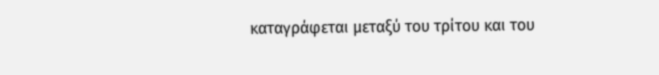καταγράφεται μεταξύ του τρίτου και του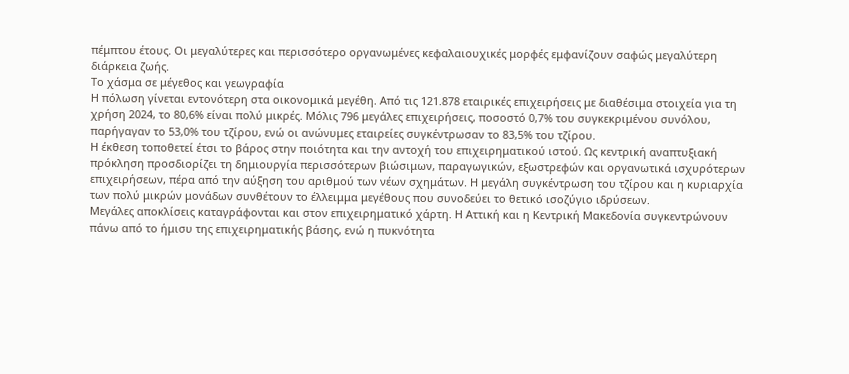πέμπτου έτους. Οι μεγαλύτερες και περισσότερο οργανωμένες κεφαλαιουχικές μορφές εμφανίζουν σαφώς μεγαλύτερη διάρκεια ζωής.
Το χάσμα σε μέγεθος και γεωγραφία
Η πόλωση γίνεται εντονότερη στα οικονομικά μεγέθη. Από τις 121.878 εταιρικές επιχειρήσεις με διαθέσιμα στοιχεία για τη χρήση 2024, το 80,6% είναι πολύ μικρές. Μόλις 796 μεγάλες επιχειρήσεις, ποσοστό 0,7% του συγκεκριμένου συνόλου, παρήγαγαν το 53,0% του τζίρου, ενώ οι ανώνυμες εταιρείες συγκέντρωσαν το 83,5% του τζίρου.
Η έκθεση τοποθετεί έτσι το βάρος στην ποιότητα και την αντοχή του επιχειρηματικού ιστού. Ως κεντρική αναπτυξιακή πρόκληση προσδιορίζει τη δημιουργία περισσότερων βιώσιμων, παραγωγικών, εξωστρεφών και οργανωτικά ισχυρότερων επιχειρήσεων, πέρα από την αύξηση του αριθμού των νέων σχημάτων. Η μεγάλη συγκέντρωση του τζίρου και η κυριαρχία των πολύ μικρών μονάδων συνθέτουν το έλλειμμα μεγέθους που συνοδεύει το θετικό ισοζύγιο ιδρύσεων.
Μεγάλες αποκλίσεις καταγράφονται και στον επιχειρηματικό χάρτη. Η Αττική και η Κεντρική Μακεδονία συγκεντρώνουν πάνω από το ήμισυ της επιχειρηματικής βάσης, ενώ η πυκνότητα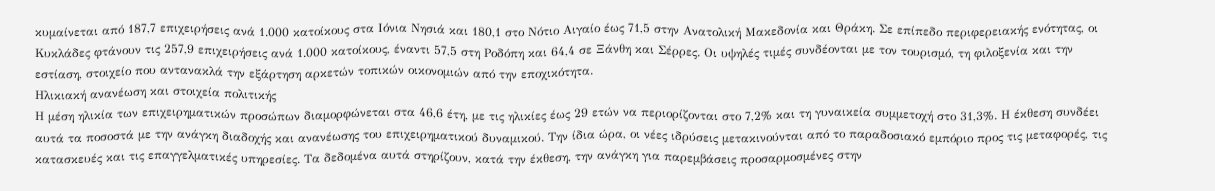κυμαίνεται από 187,7 επιχειρήσεις ανά 1.000 κατοίκους στα Ιόνια Νησιά και 180,1 στο Νότιο Αιγαίο έως 71,5 στην Ανατολική Μακεδονία και Θράκη. Σε επίπεδο περιφερειακής ενότητας, οι Κυκλάδες φτάνουν τις 257,9 επιχειρήσεις ανά 1.000 κατοίκους, έναντι 57,5 στη Ροδόπη και 64,4 σε Ξάνθη και Σέρρες. Οι υψηλές τιμές συνδέονται με τον τουρισμό, τη φιλοξενία και την εστίαση, στοιχείο που αντανακλά την εξάρτηση αρκετών τοπικών οικονομιών από την εποχικότητα.
Ηλικιακή ανανέωση και στοιχεία πολιτικής
Η μέση ηλικία των επιχειρηματικών προσώπων διαμορφώνεται στα 46,6 έτη, με τις ηλικίες έως 29 ετών να περιορίζονται στο 7,2% και τη γυναικεία συμμετοχή στο 31,3%. Η έκθεση συνδέει αυτά τα ποσοστά με την ανάγκη διαδοχής και ανανέωσης του επιχειρηματικού δυναμικού. Την ίδια ώρα, οι νέες ιδρύσεις μετακινούνται από το παραδοσιακό εμπόριο προς τις μεταφορές, τις κατασκευές και τις επαγγελματικές υπηρεσίες. Τα δεδομένα αυτά στηρίζουν, κατά την έκθεση, την ανάγκη για παρεμβάσεις προσαρμοσμένες στην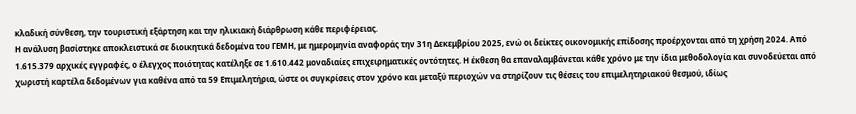κλαδική σύνθεση, την τουριστική εξάρτηση και την ηλικιακή διάρθρωση κάθε περιφέρειας.
Η ανάλυση βασίστηκε αποκλειστικά σε διοικητικά δεδομένα του ΓΕΜΗ, με ημερομηνία αναφοράς την 31η Δεκεμβρίου 2025, ενώ οι δείκτες οικονομικής επίδοσης προέρχονται από τη χρήση 2024. Από 1.615.379 αρχικές εγγραφές, ο έλεγχος ποιότητας κατέληξε σε 1.610.442 μοναδιαίες επιχειρηματικές οντότητες. Η έκθεση θα επαναλαμβάνεται κάθε χρόνο με την ίδια μεθοδολογία και συνοδεύεται από χωριστή καρτέλα δεδομένων για καθένα από τα 59 Επιμελητήρια, ώστε οι συγκρίσεις στον χρόνο και μεταξύ περιοχών να στηρίζουν τις θέσεις του επιμελητηριακού θεσμού, ιδίως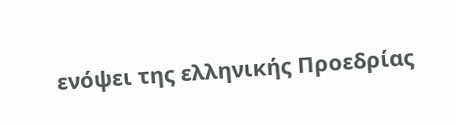ενόψει της ελληνικής Προεδρίας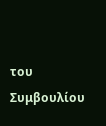του Συμβουλίου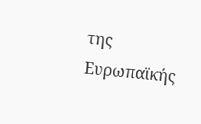της Ευρωπαϊκής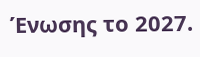Ένωσης το 2027.